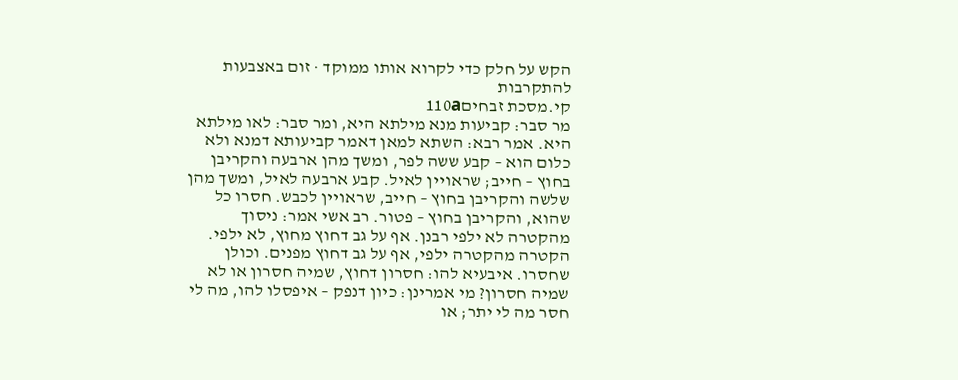הקש על חלק כדי לקרוא אותו ממוקד · זום באצבעות להתקרבות
קי.מסכת זבחים110a
מר סבר: קביעות מנא מילתא היא, ומר סבר: לאו מילתא היא. אמר רבא: השתא למאן דאמר קביעותא דמנא ולא כלום הוא – קבע ששה לפר, ומשך מהן ארבעה והקריבן בחוץ – חייב; שראויין לאיל. קבע ארבעה לאיל, ומשך מהן שלשה והקריבן בחוץ – חייב, שראויין לכבש. חסרו כל שהוא, והקריבן בחוץ – פטור. רב אשי אמר: ניסוך מהקטרה לא ילפי רבנן. אף על גב דחוץ מחוץ, לא ילפי. הקטרה מהקטרה ילפי, אף על גב דחוץ מפנים. וכולן שחסרו. איבעיא להו: חסרון דחוץ, שמיה חסרון או לא שמיה חסרון? מי אמרינן: כיון דנפק – איפסלו להו, מה לי חסר מה לי יתר; או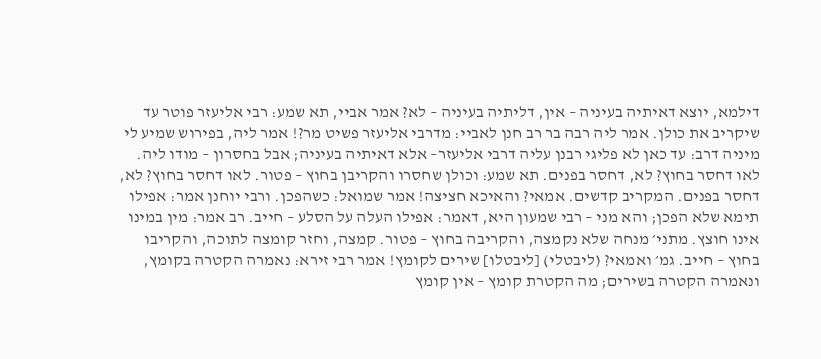דילמא, יוצא דאיתיה בעיניה – אין, דליתיה בעיניה – לא? אמר אביי, תא שמע: רבי אליעזר פוטר עד שיקריב את כולן. אמר ליה רבה בר רב חנן לאביי: מדרבי אליעזר פשיט מר?! אמר ליה, בפירוש שמיע לי מיניה דרב: עד כאן לא פליגי רבנן עליה דרבי אליעזר– אלא דאיתיה בעיניה; אבל בחסרון – מודו ליה. לאו דחסר בחוץ? לא, דחסר בפנים. תא שמע: וכולן שחסרו והקריבן בחוץ – פטור. לאו דחסר בחוץ? לא, דחסר בפנים. המקריב קדשים. אמאי? והאיכא חציצה! אמר שמואל: כשהפכן. ורבי יוחנן אמר: אפילו תימא שלא הפכן; והא מני – רבי שמעון היא, דאמר: אפילו העלה על הסלע – חייב. רב אמר: מין במינו אינו חוצץ. מתני׳ מנחה שלא נקמצה, והקריבה בחוץ – פטור. קמצה, וחזר קומצה לתוכה, והקריבו בחוץ – חייב. גמ׳ ואמאי? (ליבטלי) [ליבטלו] שירים לקומץ! אמר רבי זירא: נאמרה הקטרה בקומץ, ונאמרה הקטרה בשירים; מה הקטרת קומץ – אין קומץ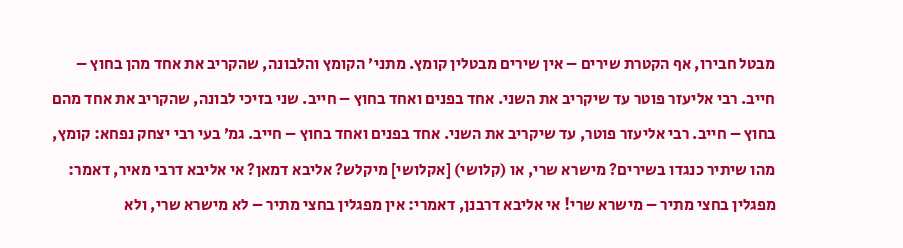מבטל חבירו, אף הקטרת שירים – אין שירים מבטלין קומץ. מתני׳ הקומץ והלבונה, שהקריב את אחד מהן בחוץ – חייב. רבי אליעזר פוטר עד שיקריב את השני. אחד בפנים ואחד בחוץ – חייב. שני בזיכי לבונה, שהקריב את אחד מהם בחוץ – חייב. רבי אליעזר פוטר, עד שיקריב את השני. אחד בפנים ואחד בחוץ – חייב. גמ׳ בעי רבי יצחק נפחא: קומץ, מהו שיתיר כנגדו בשירים? מישרא שרי, או (קלושי) [אקלושי] מיקלש? אליבא דמאן? אי אליבא דרבי מאיר, דאמר: מפגלין בחצי מתיר – מישרא שרי! אי אליבא דרבנן, דאמרי: אין מפגלין בחצי מתיר – לא מישרא שרי, ולא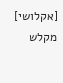[אקלושי] מקלש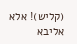(קליש)! אלא אליבא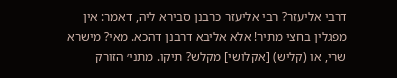דרבי אליעזר? רבי אליעזר כרבנן סבירא ליה, דאמר: אין מפגלין בחצי מתיר! אלא אליבא דרבנן דהכא. מאי? מישרא שרי, או (קליש) [אקלושי] מקלש? תיקו. מתני׳ הזורק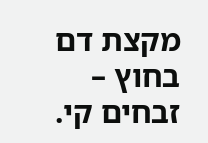מקצת דם בחוץ –
זבחים קי.